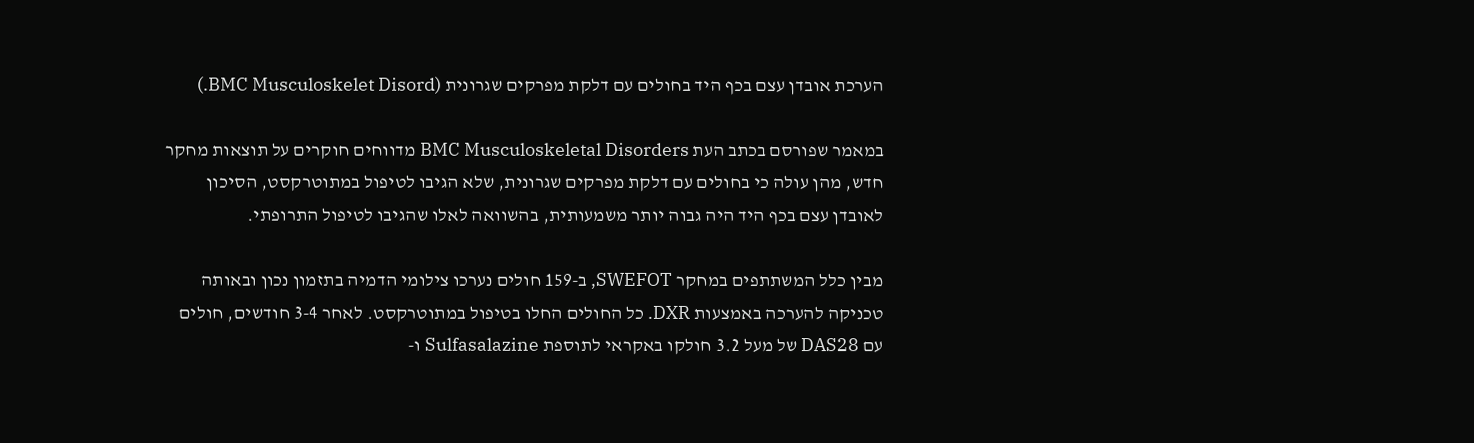הערכת אובדן עצם בכף היד בחולים עם דלקת מפרקים שגרונית (BMC Musculoskelet Disord.)

במאמר שפורסם בכתב העת BMC Musculoskeletal Disorders מדווחים חוקרים על תוצאות מחקר חדש, מהן עולה כי בחולים עם דלקת מפרקים שגרונית, שלא הגיבו לטיפול במתוטרקסט, הסיכון לאובדן עצם בכף היד היה גבוה יותר משמעותית, בהשוואה לאלו שהגיבו לטיפול התרופתי.

מבין כלל המשתתפים במחקר SWEFOT, ב-159 חולים נערכו צילומי הדמיה בתזמון נכון ובאותה טכניקה להערכה באמצעות DXR. כל החולים החלו בטיפול במתוטרקסט. לאחר 3-4 חודשים, חולים עם DAS28 של מעל 3.2 חולקו באקראי לתוספת Sulfasalazine ו-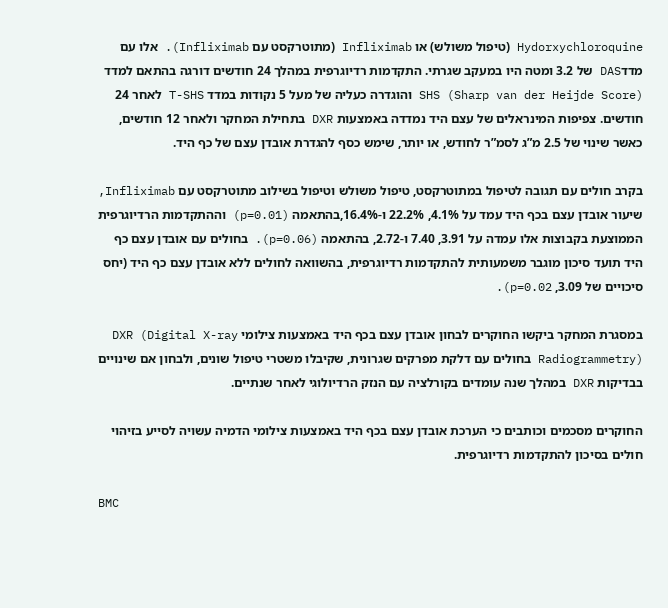Hydorxychloroquine (טיפול משולש) או Infliximab (מתוטרקסט עם Infliximab). אלו עם מדדDAS של 3.2 ומטה היו במעקב שגרתי. התקדמות רדיוגרפית במהלך 24 חודשים דורגה בהתאם למדד SHS (Sharp van der Heijde Score) והוגדרה כעליה של מעל 5 נקודות במדד T-SHS לאחר 24 חודשים. צפיפות המינראלים של עצם היד נמדדה באמצעות DXR בתחילת המחקר ולאחר 12 חודשים, כאשר שינוי של 2.5 מ”ג לסמ”ר לחודש, או יותר, שימש כסף להגדרת אובדן עצם של כף היד.

בקרב חולים עם תגובה לטיפול במתוטרקסט, טיפול משולש וטיפול בשילוב מתוטרקסט עם Infliximab, שיעור אובדן עצם בכף היד עמד על 4.1%, 22.2% ו-16.4%,בהתאמה (p=0.01) וההתקדמות הרדיוגרפית הממוצעת בקבוצות אלו עמדה על 3.91, 7.40 ו-2.72, בהתאמה (p=0.06). בחולים עם אובדן עצם כף היד תועד סיכון מוגבר משמעותית להתקדמות רדיוגרפית, בהשוואה לחולים ללא אובדן עצם כף היד (יחס סיכויים של 3.09, p=0.02).

במסגרת המחקר ביקשו החוקרים לבחון אובדן עצם בכף היד באמצעות צילומי DXR (Digital X-ray Radiogrammetry) בחולים עם דלקת מפרקים שגרונית, שקיבלו משטרי טיפול שונים, ולבחון אם שינויים בבדיקות DXR במהלך שנה עומדים בקורלציה עם הנזק הרדיולוגי לאחר שנתיים.

החוקרים מסכמים וכותבים כי הערכת אובדן עצם בכף היד באמצעות צילומי הדמיה עשויה לסייע בזיהוי חולים בסיכון להתקדמות רדיוגרפית.

BMC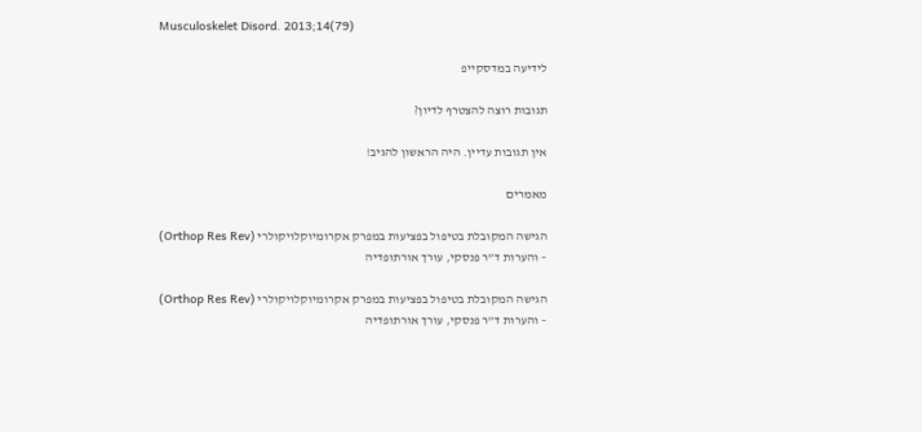Musculoskelet Disord. 2013;14(79)

לידיעה במדסקייפ

תגובות רוצה להצטרף לדיון?

אין תגובות עדיין. היה הראשון להגיב!

מאמרים

הגישה המקובלת בטיפול בפציעות במפרק אקרומיוקלויקולרי (Orthop Res Rev) – והערות ד”ר פנסקי, עורך אורתופדיה

הגישה המקובלת בטיפול בפציעות במפרק אקרומיוקלויקולרי (Orthop Res Rev) – והערות ד”ר פנסקי, עורך אורתופדיה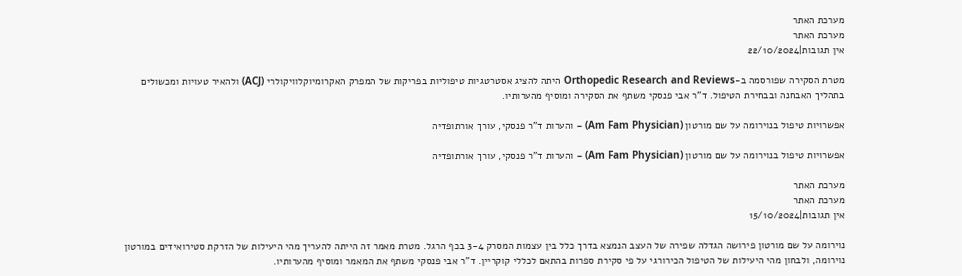מערכת האתר
מערכת האתר
אין תגובות|22/10/2024

מטרת הסקירה שפורסמה ב-Orthopedic Research and Reviews היתה להציג אסטרטגיות טיפוליות בפריקות של המפרק האקרומיוקלוויקולרי (ACJ) ולהאיר טעויות ומכשולים בתהליך האבחנה ובבחירת הטיפול. ד”ר אבי פנסקי משתף את הסקירה ומוסיף מהערותיו.

אפשרויות טיפול בנוירומה על שם מורטון (Am Fam Physician) – והערות ד”ר פנסקי, עורך אורתופדיה

אפשרויות טיפול בנוירומה על שם מורטון (Am Fam Physician) – והערות ד”ר פנסקי, עורך אורתופדיה

מערכת האתר
מערכת האתר
אין תגובות|15/10/2024

נוירומה על שם מורטון פירושה הגדלה שפירה של העצב הנמצא בדרך כלל בין עצמות המסרק 3-4 בכף הרגל. מטרת מאמר זה הייתה להעריך מהי היעילות של הזרקת סטירואידים במורטון נוירומה, ולבחון מהי היעילות של הטיפול הכירורגי על פי סקירת ספרות בהתאם לכללי קוקריין. ד”ר אבי פנסקי משתף את המאמר ומוסיף מהערותיו.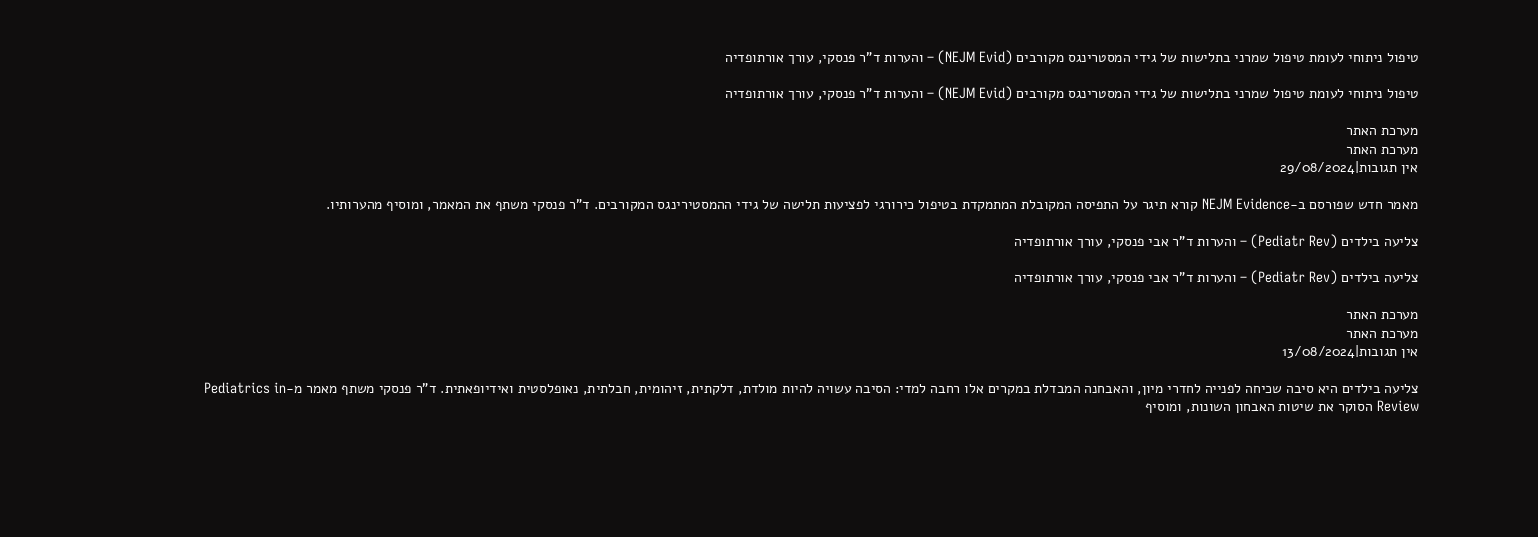טיפול ניתוחי לעומת טיפול שמרני בתלישות של גידי המסטרינגס מקורבים (NEJM Evid) – והערות ד”ר פנסקי, עורך אורתופדיה

טיפול ניתוחי לעומת טיפול שמרני בתלישות של גידי המסטרינגס מקורבים (NEJM Evid) – והערות ד”ר פנסקי, עורך אורתופדיה

מערכת האתר
מערכת האתר
אין תגובות|29/08/2024

מאמר חדש שפורסם ב-NEJM Evidence קורא תיגר על התפיסה המקובלת המתמקדת בטיפול כירורגי לפציעות תלישה של גידי ההמסטירינגס המקורבים. ד”ר פנסקי משתף את המאמר, ומוסיף מהערותיו.

צליעה בילדים (Pediatr Rev) – והערות ד”ר אבי פנסקי, עורך אורתופדיה

צליעה בילדים (Pediatr Rev) – והערות ד”ר אבי פנסקי, עורך אורתופדיה

מערכת האתר
מערכת האתר
אין תגובות|13/08/2024

צליעה בילדים היא סיבה שכיחה לפנייה לחדרי מיון, והאבחנה המבדלת במקרים אלו רחבה למדי: הסיבה עשויה להיות מולדת, דלקתית, זיהומית, חבלתית, נאופלסטית ואידיופאתית. ד”ר פנסקי משתף מאמר מ-Pediatrics in Review הסוקר את שיטות האבחון השונות, ומוסיף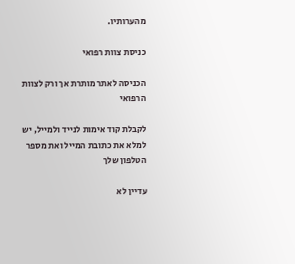מהערותיו.

כניסת צוות רפואי

הכניסה לאתר מותרת אך ורק לצוות הרפואי

לקבלת קוד אימות לנייד ולמייל, יש למלא את כתובת המייל ואת מספר הטלפון שלך

עדיין לא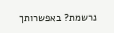נרשמת? באפשרותך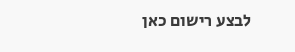לבצע רישום כאן